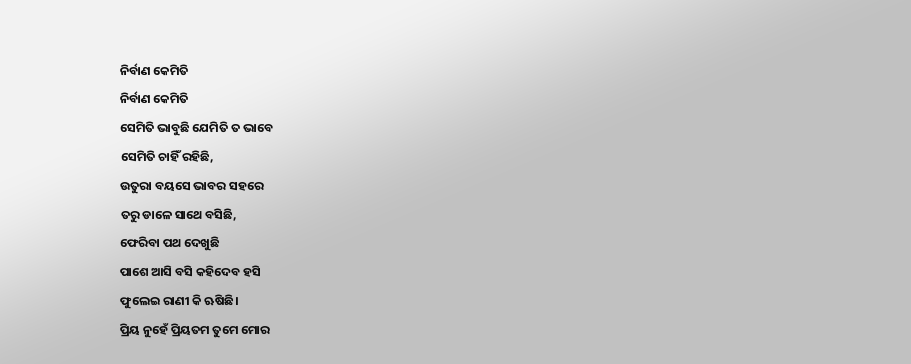ନିର୍ବାଣ କେମିତି
ନିର୍ବାଣ କେମିତି
ସେମିତି ଭାବୁଛି ଯେମିତି ତ ଭାବେ
ସେମିତି ଚାହିଁ ରହିଛି,
ଉତୁରା ବୟସେ ଭାବର ସହରେ
ତରୁ ଡାଳେ ସାଥେ ବସିଛି,
ଫେରିବା ପଥ ଦେଖୁଛି
ପାଶେ ଆସି ବସି କହିଦେବ ହସି
ଫୁଲେଇ ରାଣୀ କି ଋଷିଛି।
ପ୍ରିୟ ନୁହେଁ ପ୍ରିୟତମ ତୁମେ ମୋର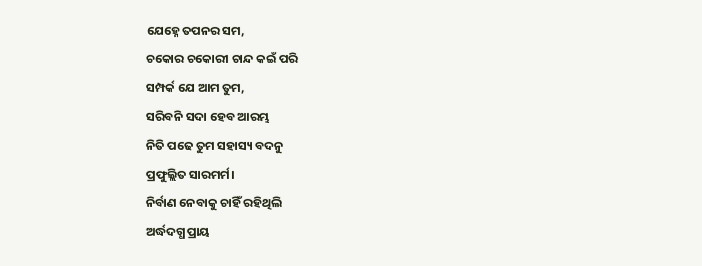ଯେହ୍ନେ ତପନର ସମ,
ଚକୋର ଚକୋରୀ ଚାନ୍ଦ କଇଁ ପରି
ସମ୍ପର୍କ ଯେ ଆମ ତୁମ,
ସରିବନି ସଦା ହେବ ଆରମ୍ଭ
ନିତି ପଢେ ତୁମ ସହାସ୍ୟ ବଦନୁ
ପ୍ରଫୁଲ୍ଲିତ ସାରମର୍ମ।
ନିର୍ବାଣ ନେବାକୁ ଚାହିଁ ରହିଥିଲି
ଅର୍ଦ୍ଧଦଗ୍ଧ ପ୍ରାୟ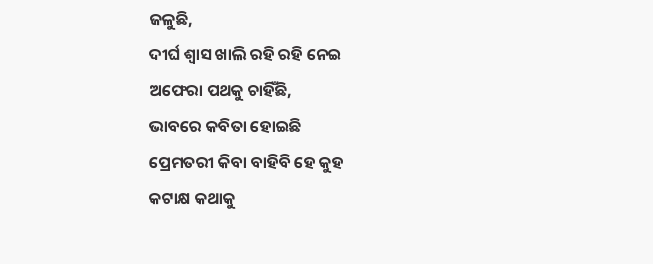ଜଳୁଛି,
ଦୀର୍ଘ ଶ୍ଵାସ ଖାଲି ରହି ରହି ନେଇ
ଅଫେରା ପଥକୁ ଚାହିଁଛି,
ଭାବରେ କବିତା ହୋଇଛି
ପ୍ରେମତରୀ କିବା ବାହିବି ହେ କୁହ
କଟାକ୍ଷ କଥାକୁ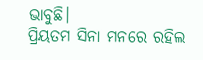ଭାବୁଛି।
ପ୍ରିୟତମ ସିନା ମନରେ ରହିଲ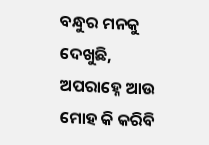ବନ୍ଧୁର ମନକୁ ଦେଖୁଛି,
ଅପରାହ୍ନେ ଆଉ ମୋହ କି କରିବି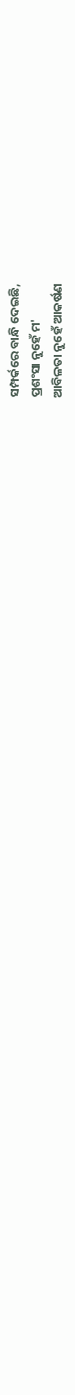ସମ୍ପର୍କରେ ବାନ୍ଧି ଦେଇଛି,
ପ୍ରଶଂସା ନୁହେଁ ମ'
ଆବିଳତା ନୁହେଁ ଆକର୍ଷଣ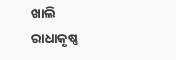ଖାଲି
ରାଧାକୃଷ୍ଣ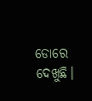ଡୋରେ ଦେଖୁଛି।